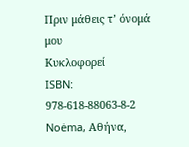Πριν μάθεις τ’ όνομά μου
Κυκλοφορεί
ISBN: 978-618-88063-8-2
Noėma, Αθήνα,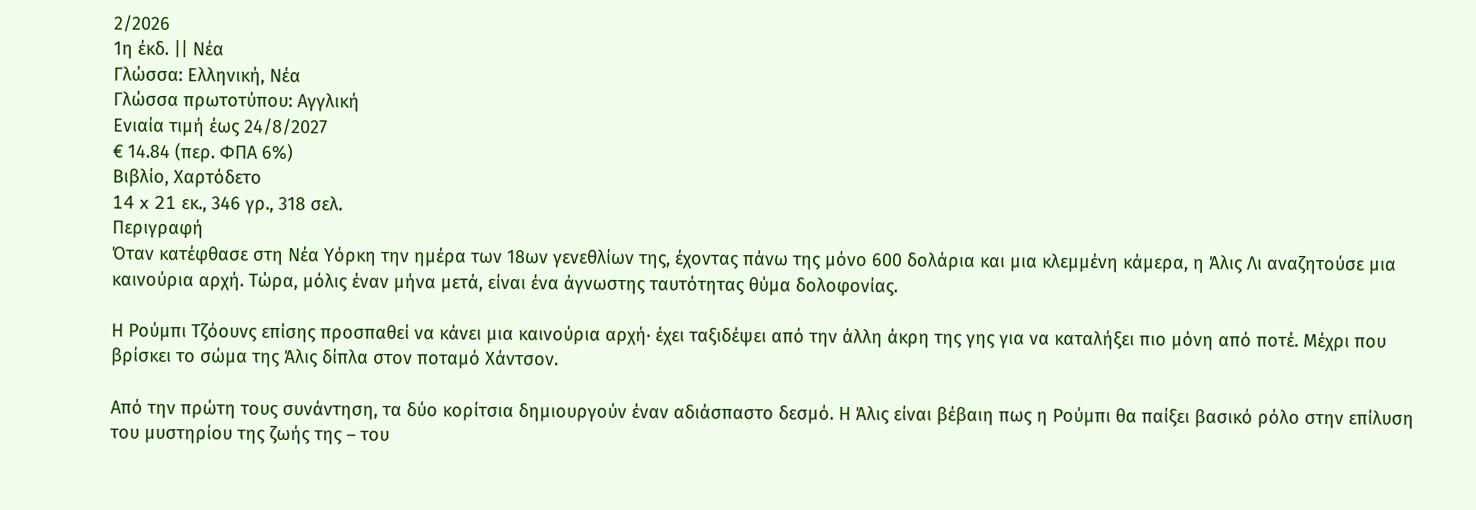2/2026
1η έκδ. || Νέα
Γλώσσα: Ελληνική, Νέα
Γλώσσα πρωτοτύπου: Αγγλική
Ενιαία τιμή έως 24/8/2027
€ 14.84 (περ. ΦΠΑ 6%)
Βιβλίο, Χαρτόδετο
14 x 21 εκ., 346 γρ., 318 σελ.
Περιγραφή
Όταν κατέφθασε στη Νέα Υόρκη την ημέρα των 18ων γενεθλίων της, έχοντας πάνω της μόνο 600 δολάρια και μια κλεμμένη κάμερα, η Άλις Λι αναζητούσε μια καινούρια αρχή. Τώρα, μόλις έναν μήνα μετά, είναι ένα άγνωστης ταυτότητας θύμα δολοφονίας.

Η Ρούμπι Τζόουνς επίσης προσπαθεί να κάνει μια καινούρια αρχή· έχει ταξιδέψει από την άλλη άκρη της γης για να καταλήξει πιο μόνη από ποτέ. Μέχρι που βρίσκει το σώμα της Άλις δίπλα στον ποταμό Χάντσον.

Από την πρώτη τους συνάντηση, τα δύο κορίτσια δημιουργούν έναν αδιάσπαστο δεσμό. Η Άλις είναι βέβαιη πως η Ρούμπι θα παίξει βασικό ρόλο στην επίλυση του μυστηρίου της ζωής της – του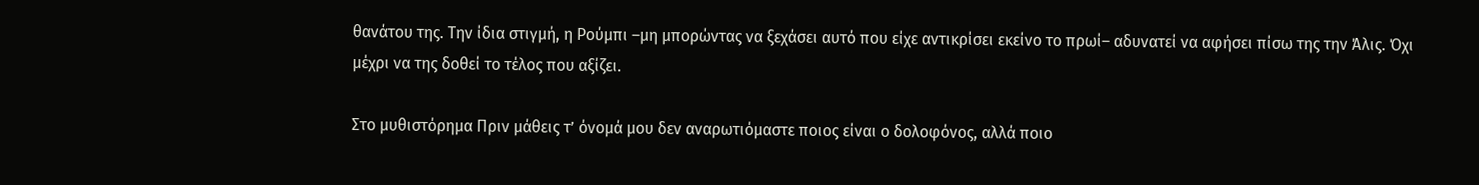θανάτου της. Την ίδια στιγμή, η Ρούμπι –μη μπορώντας να ξεχάσει αυτό που είχε αντικρίσει εκείνο το πρωί– αδυνατεί να αφήσει πίσω της την Άλις. Όχι μέχρι να της δοθεί το τέλος που αξίζει.

Στο μυθιστόρημα Πριν μάθεις τ’ όνομά μου δεν αναρωτιόμαστε ποιος είναι ο δολοφόνος, αλλά ποιο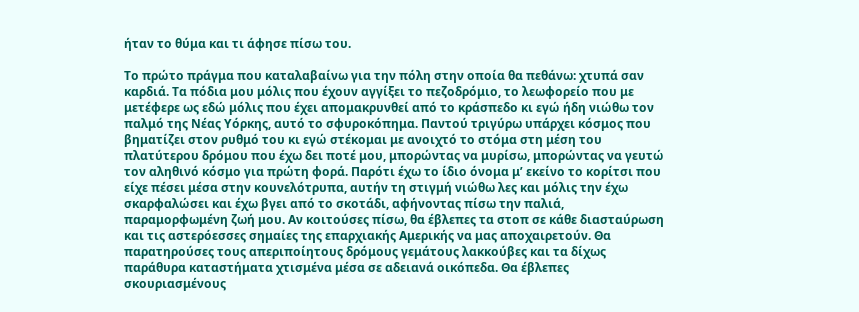ήταν το θύμα και τι άφησε πίσω του.

Το πρώτο πράγμα που καταλαβαίνω για την πόλη στην οποία θα πεθάνω: χτυπά σαν καρδιά. Τα πόδια μου μόλις που έχουν αγγίξει το πεζοδρόμιο, το λεωφορείο που με μετέφερε ως εδώ μόλις που έχει απομακρυνθεί από το κράσπεδο κι εγώ ήδη νιώθω τον παλμό της Νέας Υόρκης, αυτό το σφυροκόπημα. Παντού τριγύρω υπάρχει κόσμος που βηματίζει στον ρυθμό του κι εγώ στέκομαι με ανοιχτό το στόμα στη μέση του πλατύτερου δρόμου που έχω δει ποτέ μου, μπορώντας να μυρίσω, μπορώντας να γευτώ τον αληθινό κόσμο για πρώτη φορά. Παρότι έχω το ίδιο όνομα μ’ εκείνο το κορίτσι που είχε πέσει μέσα στην κουνελότρυπα, αυτήν τη στιγμή νιώθω λες και μόλις την έχω σκαρφαλώσει και έχω βγει από το σκοτάδι, αφήνοντας πίσω την παλιά, παραμορφωμένη ζωή μου. Αν κοιτούσες πίσω, θα έβλεπες τα στοπ σε κάθε διασταύρωση και τις αστερόεσσες σημαίες της επαρχιακής Αμερικής να μας αποχαιρετούν. Θα παρατηρούσες τους απεριποίητους δρόμους γεμάτους λακκούβες και τα δίχως παράθυρα καταστήματα χτισμένα μέσα σε αδειανά οικόπεδα. Θα έβλεπες σκουριασμένους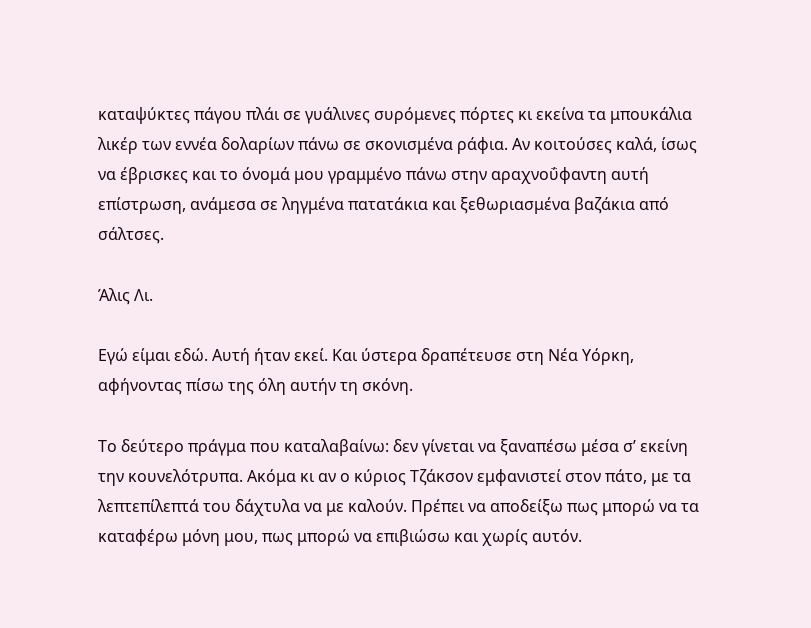καταψύκτες πάγου πλάι σε γυάλινες συρόμενες πόρτες κι εκείνα τα μπουκάλια λικέρ των εννέα δολαρίων πάνω σε σκονισμένα ράφια. Αν κοιτούσες καλά, ίσως να έβρισκες και το όνομά μου γραμμένο πάνω στην αραχνοΰφαντη αυτή επίστρωση, ανάμεσα σε ληγμένα πατατάκια και ξεθωριασμένα βαζάκια από σάλτσες.

Άλις Λι.

Εγώ είμαι εδώ. Αυτή ήταν εκεί. Και ύστερα δραπέτευσε στη Νέα Υόρκη, αφήνοντας πίσω της όλη αυτήν τη σκόνη.

Το δεύτερο πράγμα που καταλαβαίνω: δεν γίνεται να ξαναπέσω μέσα σ’ εκείνη την κουνελότρυπα. Ακόμα κι αν ο κύριος Τζάκσον εμφανιστεί στον πάτο, με τα λεπτεπίλεπτά του δάχτυλα να με καλούν. Πρέπει να αποδείξω πως μπορώ να τα καταφέρω μόνη μου, πως μπορώ να επιβιώσω και χωρίς αυτόν.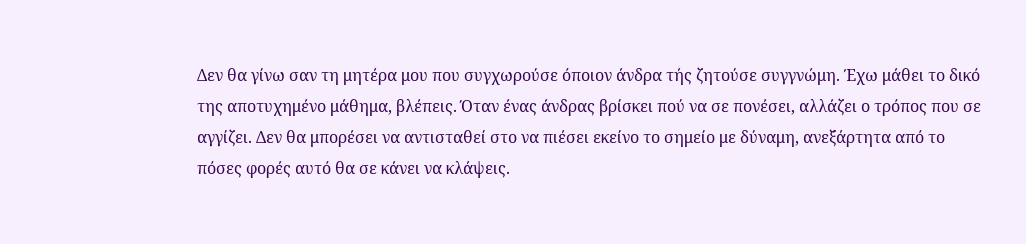Δεν θα γίνω σαν τη μητέρα μου που συγχωρούσε όποιον άνδρα τής ζητούσε συγγνώμη. Έχω μάθει το δικό της αποτυχημένο μάθημα, βλέπεις. Όταν ένας άνδρας βρίσκει πού να σε πονέσει, αλλάζει ο τρόπος που σε αγγίζει. Δεν θα μπορέσει να αντισταθεί στο να πιέσει εκείνο το σημείο με δύναμη, ανεξάρτητα από το πόσες φορές αυτό θα σε κάνει να κλάψεις.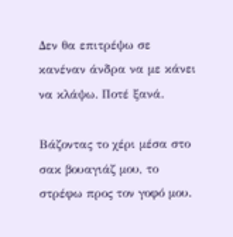Δεν θα επιτρέψω σε κανέναν άνδρα να με κάνει να κλάψω. Ποτέ ξανά.

Βάζοντας το χέρι μέσα στο σακ βουαγιάζ μου, το στρέφω προς τον γοφό μου.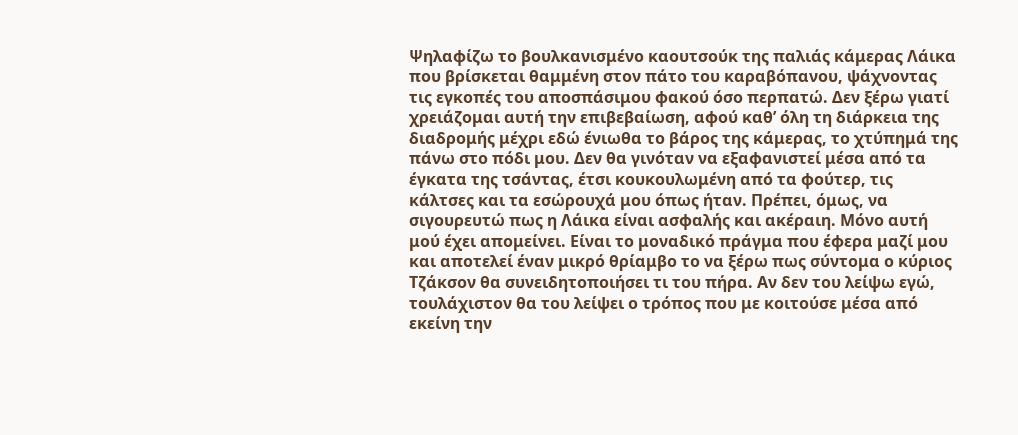Ψηλαφίζω το βουλκανισμένο καουτσούκ της παλιάς κάμερας Λάικα που βρίσκεται θαμμένη στον πάτο του καραβόπανου, ψάχνοντας τις εγκοπές του αποσπάσιμου φακού όσο περπατώ. Δεν ξέρω γιατί χρειάζομαι αυτή την επιβεβαίωση, αφού καθ’ όλη τη διάρκεια της διαδρομής μέχρι εδώ ένιωθα το βάρος της κάμερας, το χτύπημά της πάνω στο πόδι μου. Δεν θα γινόταν να εξαφανιστεί μέσα από τα έγκατα της τσάντας, έτσι κουκουλωμένη από τα φούτερ, τις κάλτσες και τα εσώρουχά μου όπως ήταν. Πρέπει, όμως, να σιγουρευτώ πως η Λάικα είναι ασφαλής και ακέραιη. Μόνο αυτή μού έχει απομείνει. Είναι το μοναδικό πράγμα που έφερα μαζί μου και αποτελεί έναν μικρό θρίαμβο το να ξέρω πως σύντομα ο κύριος Τζάκσον θα συνειδητοποιήσει τι του πήρα. Αν δεν του λείψω εγώ, τουλάχιστον θα του λείψει ο τρόπος που με κοιτούσε μέσα από εκείνη την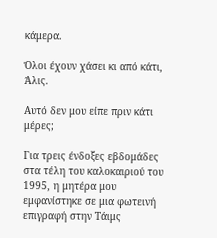κάμερα.

Όλοι έχουν χάσει κι από κάτι, Άλις.

Αυτό δεν μου είπε πριν κάτι μέρες;

Για τρεις ένδοξες εβδομάδες στα τέλη του καλοκαιριού του 1995, η μητέρα μου εμφανίστηκε σε μια φωτεινή επιγραφή στην Τάιμς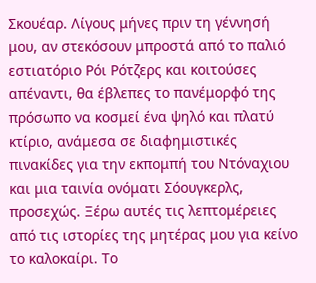Σκουέαρ. Λίγους μήνες πριν τη γέννησή μου, αν στεκόσουν μπροστά από το παλιό εστιατόριο Ρόι Ρότζερς και κοιτούσες απέναντι, θα έβλεπες το πανέμορφό της πρόσωπο να κοσμεί ένα ψηλό και πλατύ κτίριο, ανάμεσα σε διαφημιστικές πινακίδες για την εκπομπή του Ντόναχιου και μια ταινία ονόματι Σόουγκερλς, προσεχώς. Ξέρω αυτές τις λεπτομέρειες από τις ιστορίες της μητέρας μου για κείνο το καλοκαίρι. Το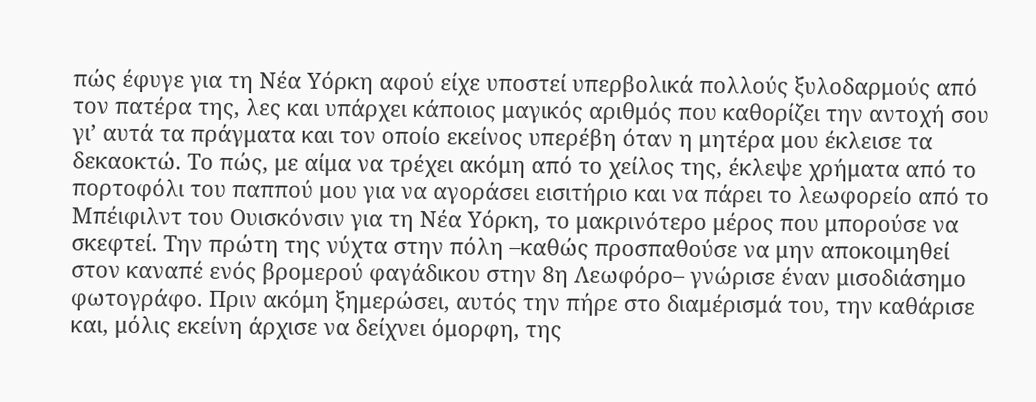πώς έφυγε για τη Νέα Υόρκη αφού είχε υποστεί υπερβολικά πολλούς ξυλοδαρμούς από τον πατέρα της, λες και υπάρχει κάποιος μαγικός αριθμός που καθορίζει την αντοχή σου γι’ αυτά τα πράγματα και τον οποίο εκείνος υπερέβη όταν η μητέρα μου έκλεισε τα δεκαοκτώ. Το πώς, με αίμα να τρέχει ακόμη από το χείλος της, έκλεψε χρήματα από το πορτοφόλι του παππού μου για να αγοράσει εισιτήριο και να πάρει το λεωφορείο από το Μπέιφιλντ του Ουισκόνσιν για τη Νέα Υόρκη, το μακρινότερο μέρος που μπορούσε να σκεφτεί. Την πρώτη της νύχτα στην πόλη –καθώς προσπαθούσε να μην αποκοιμηθεί στον καναπέ ενός βρομερού φαγάδικου στην 8η Λεωφόρο– γνώρισε έναν μισοδιάσημο φωτογράφο. Πριν ακόμη ξημερώσει, αυτός την πήρε στο διαμέρισμά του, την καθάρισε και, μόλις εκείνη άρχισε να δείχνει όμορφη, της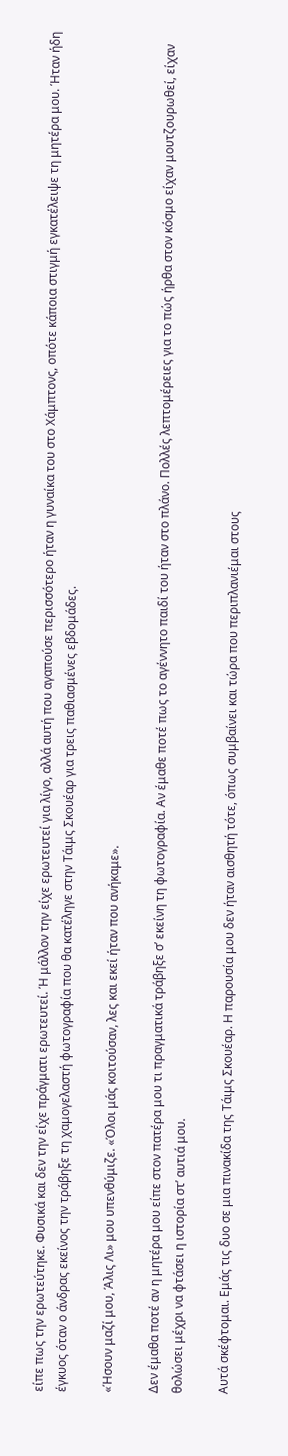είπε πως την ερωτεύτηκε. Φυσικά και δεν την είχε πράγματι ερωτευτεί. Ή μάλλον την είχε ερωτευτεί για λίγο, αλλά αυτή που αγαπούσε περισσότερο ήταν η γυναίκα του στο Χάμπτονς, οπότε κάποια στιγμή εγκατέλειψε τη μητέρα μου. Ήταν ήδη έγκυος όταν ο άνδρας εκείνος την τράβηξε τη χαμογελαστή φωτογραφία που θα κατέληγε στην Τάιμς Σκουέαρ για τρεις παθιασμένες εβδομάδες.

«Ήσουν μαζί μου, Άλις Λι» μου υπενθύμιζε. «Όλοι μάς κοιτούσαν, λες και εκεί ήταν που ανήκαμε».

Δεν έμαθα ποτέ αν η μητέρα μου είπε στον πατέρα μου τι πραγματικά τράβηξε σ’ εκείνη τη φωτογραφία. Αν έμαθε ποτέ πως το αγέννητο παιδί του ήταν στο πλάνο. Πολλές λεπτομέρειες για το πώς ήρθα στον κόσμο είχαν μουτζουρωθεί, είχαν θολώσει μέχρι να φτάσει η ιστορία στ’ αυτιά μου.

Αυτά σκέφτομαι. Εμάς τις δυο σε μια πινακίδα της Τάιμς Σκουέαρ. Η παρουσία μου δεν ήταν αισθητή τότε, όπως συμβαίνει και τώρα που περιπλανιέμαι στους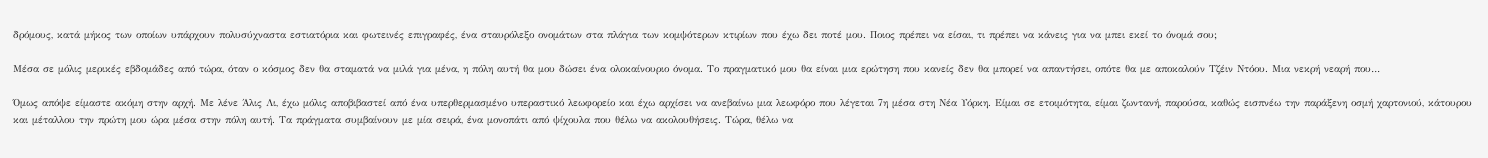δρόμους, κατά μήκος των οποίων υπάρχουν πολυσύχναστα εστιατόρια και φωτεινές επιγραφές, ένα σταυρόλεξο ονομάτων στα πλάγια των κομψότερων κτιρίων που έχω δει ποτέ μου. Ποιος πρέπει να είσαι, τι πρέπει να κάνεις για να μπει εκεί το όνομά σου;

Μέσα σε μόλις μερικές εβδομάδες από τώρα, όταν ο κόσμος δεν θα σταματά να μιλά για μένα, η πόλη αυτή θα μου δώσει ένα ολοκαίνουριο όνομα. Το πραγματικό μου θα είναι μια ερώτηση που κανείς δεν θα μπορεί να απαντήσει, οπότε θα με αποκαλούν Τζέιν Ντόου. Μια νεκρή νεαρή που…

Όμως απόψε είμαστε ακόμη στην αρχή. Με λένε Άλις Λι, έχω μόλις αποβιβαστεί από ένα υπερθερμασμένο υπεραστικό λεωφορείο και έχω αρχίσει να ανεβαίνω μια λεωφόρο που λέγεται 7η μέσα στη Νέα Υόρκη. Είμαι σε ετοιμότητα, είμαι ζωντανή, παρούσα, καθώς εισπνέω την παράξενη οσμή χαρτονιού, κάτουρου και μέταλλου την πρώτη μου ώρα μέσα στην πόλη αυτή. Τα πράγματα συμβαίνουν με μία σειρά, ένα μονοπάτι από ψίχουλα που θέλω να ακολουθήσεις. Τώρα, θέλω να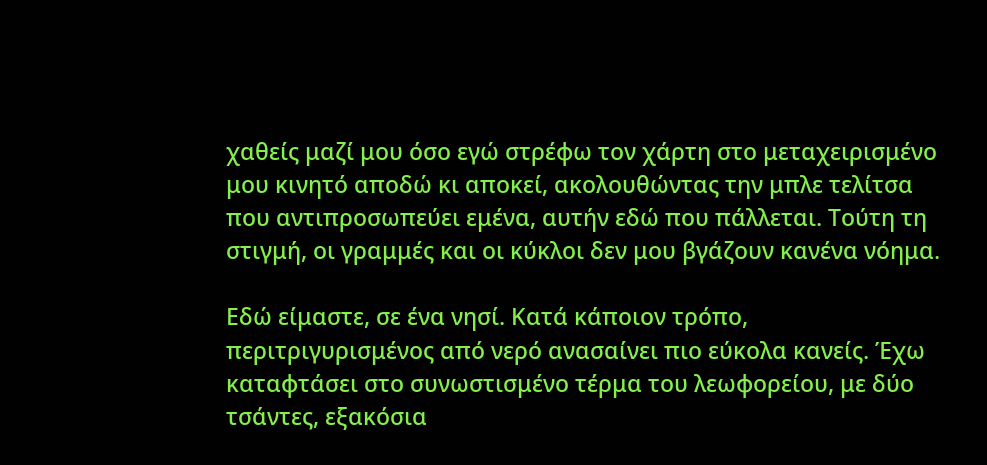χαθείς μαζί μου όσο εγώ στρέφω τον χάρτη στο μεταχειρισμένο μου κινητό αποδώ κι αποκεί, ακολουθώντας την μπλε τελίτσα που αντιπροσωπεύει εμένα, αυτήν εδώ που πάλλεται. Τούτη τη στιγμή, οι γραμμές και οι κύκλοι δεν μου βγάζουν κανένα νόημα.

Εδώ είμαστε, σε ένα νησί. Κατά κάποιον τρόπο, περιτριγυρισμένος από νερό ανασαίνει πιο εύκολα κανείς. Έχω καταφτάσει στο συνωστισμένο τέρμα του λεωφορείου, με δύο τσάντες, εξακόσια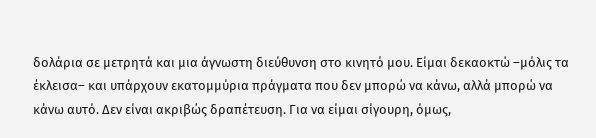δολάρια σε μετρητά και μια άγνωστη διεύθυνση στο κινητό μου. Είμαι δεκαοκτώ –μόλις τα έκλεισα– και υπάρχουν εκατομμύρια πράγματα που δεν μπορώ να κάνω, αλλά μπορώ να κάνω αυτό. Δεν είναι ακριβώς δραπέτευση. Για να είμαι σίγουρη, όμως,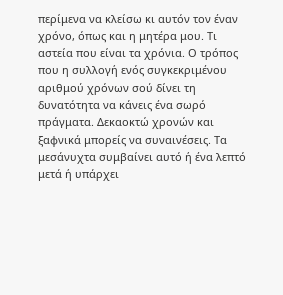περίμενα να κλείσω κι αυτόν τον έναν χρόνο, όπως και η μητέρα μου. Τι αστεία που είναι τα χρόνια. Ο τρόπος που η συλλογή ενός συγκεκριμένου αριθμού χρόνων σού δίνει τη δυνατότητα να κάνεις ένα σωρό πράγματα. Δεκαοκτώ χρονών και ξαφνικά μπορείς να συναινέσεις. Τα μεσάνυχτα συμβαίνει αυτό ή ένα λεπτό μετά ή υπάρχει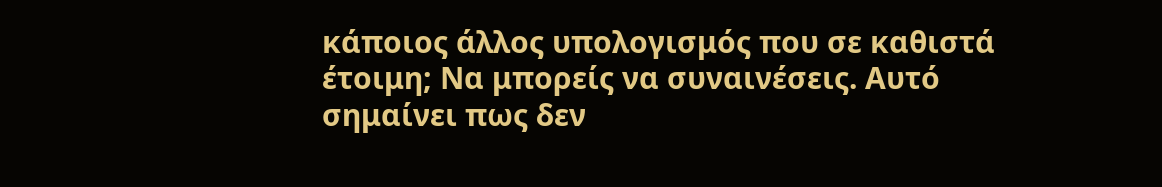κάποιος άλλος υπολογισμός που σε καθιστά έτοιμη; Να μπορείς να συναινέσεις. Αυτό σημαίνει πως δεν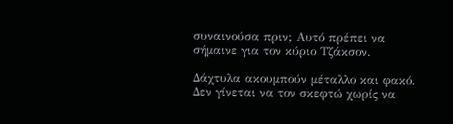συναινούσα πριν; Αυτό πρέπει να σήμαινε για τον κύριο Τζάκσον.

Δάχτυλα ακουμπούν μέταλλο και φακό. Δεν γίνεται να τον σκεφτώ χωρίς να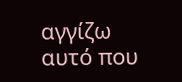αγγίζω αυτό που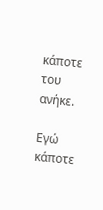κάποτε του ανήκε.

Εγώ κάποτε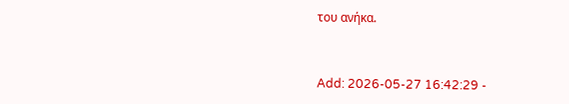του ανήκα.


Add: 2026-05-27 16:42:29 -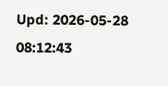Upd: 2026-05-28 08:12:43